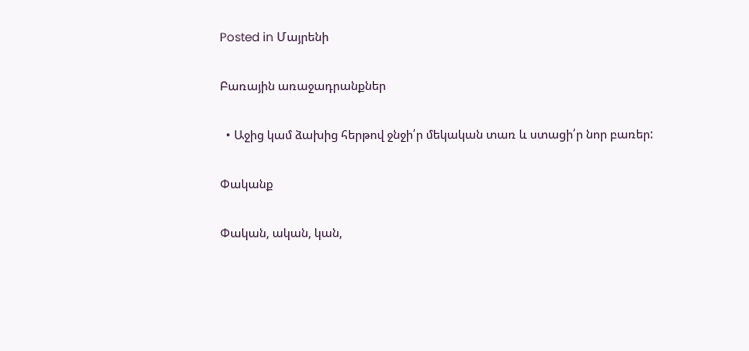Posted in Մայրենի

Բառային առաջադրանքներ

  • Աջից կամ ձախից հերթով ջնջի՛ր մեկական տառ և ստացի՛ր նոր բառեր:

Փականք

Փական, ական, կան,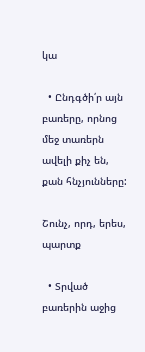կա

  • Ընդգծի՛ր այն բառերը, որնոց մեջ տառերն ավելի քիչ են, քան հնչյունները:

Շունչ, որդ, երես, պարտք

  • Տրված բառերին աջից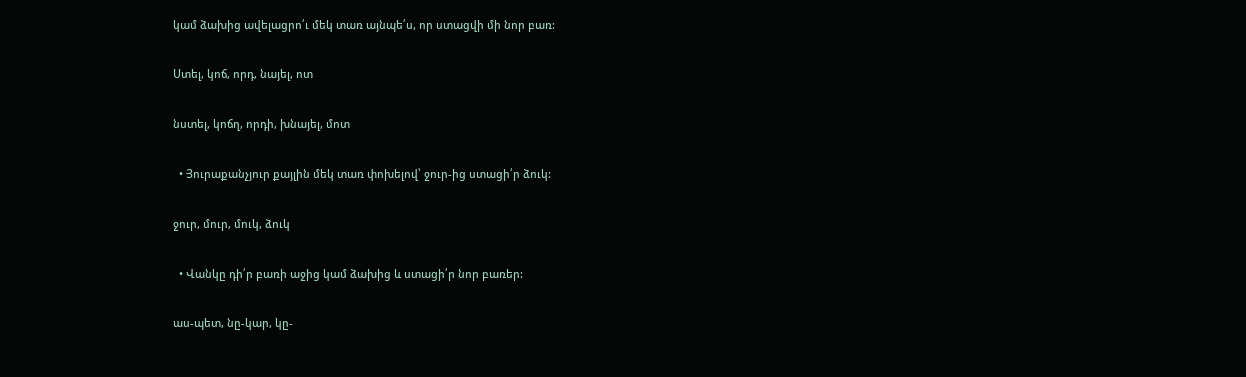կամ ձախից ավելացրո՛ւ մեկ տառ այնպե՛ս, որ ստացվի մի նոր բառ:

Ստել, կոճ, որդ, նայել, ոտ

նստել, կոճղ, որդի, խնայել, մոտ

  • Յուրաքանչյուր քայլին մեկ տառ փոխելով՝ ջուր-ից ստացի՛ր ձուկ:

ջուր, մուր, մուկ, ձուկ

  • Վանկը դի՛ր բառի աջից կամ ձախից և ստացի՛ր նոր բառեր:

աս-պետ, նը-կար, կը-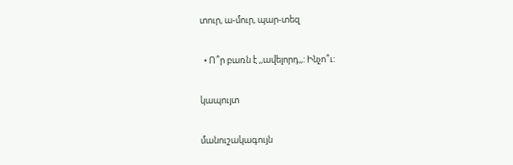տուր, ա-մուր, պար-տեզ

  • Ո՞ր բառն է ,,ավելորդ,,: Ինչո՞ւ:

կապույտ

մանուշակագույն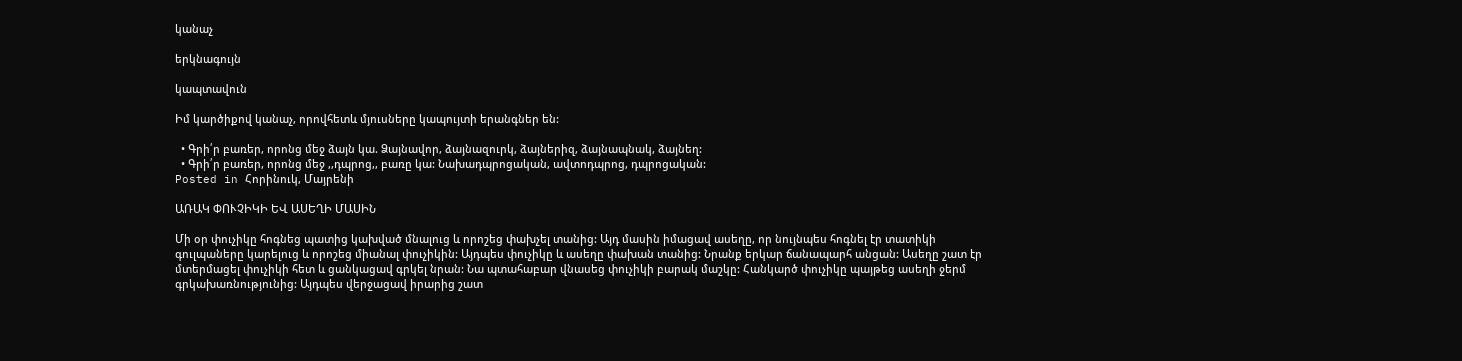կանաչ

երկնագույն

կապտավուն

Իմ կարծիքով կանաչ, որովհետև մյուսները կապույտի երանգներ են:

  • Գրի՛ր բառեր, որոնց մեջ ձայն կա. Ձայնավոր, ձայնազուրկ, ձայներիզ, ձայնապնակ, ձայնեղ:
  • Գրի՛ր բառեր, որոնց մեջ ,,դպրոց,, բառը կա: Նախադպրոցական, ավտոդպրոց, դպրոցական:
Posted in Հորինուկ, Մայրենի

ԱՌԱԿ ՓՈՒՉԻԿԻ ԵՎ ԱՍԵՂԻ ՄԱՍԻՆ

Մի օր փուչիկը հոգնեց պատից կախված մնալուց և որոշեց փախչել տանից: Այդ մասին իմացավ ասեղը, որ նույնպես հոգնել էր տատիկի գուլպաները կարելուց և որոշեց միանալ փուչիկին: Այդպես փուչիկը և ասեղը փախան տանից: Նրանք երկար ճանապարհ անցան: Ասեղը շատ էր մտերմացել փուչիկի հետ և ցանկացավ գրկել նրան: Նա պտահաբար վնասեց փուչիկի բարակ մաշկը: Հանկարծ փուչիկը պայթեց ասեղի ջերմ գրկախառնությունից: Այդպես վերջացավ իրարից շատ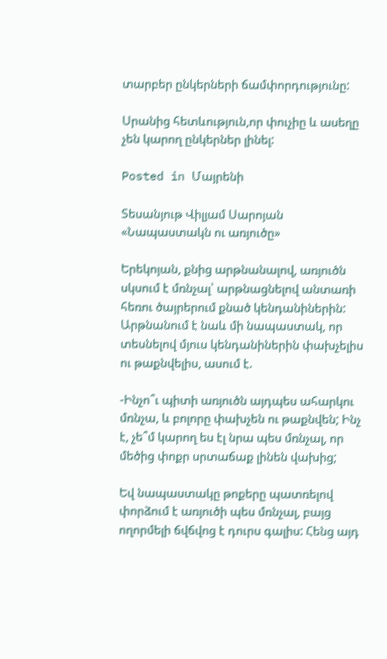տարբեր ընկերների ճամփորդությունը:

Սրանից հետևություն,որ փուչիը և ասեղը չեն կարող ընկերներ լինել:

Posted in Մայրենի

Տեսանյութ Վիլյամ Սարոյան «Նապաստակն ու առյուծը»

Երեկոյան, քնից արթնանալով, առյուծն սկսում է մռնչալ՝ արթնացնելով անտառի հեռու ծայրերում քնած կենդանիներին: Արթնանում է նաև մի նապաստակ, որ տեսնելով մյուս կենդանիներին փախչելիս ու թաքնվելիս, ասում է.

-Ինչո՞ւ պիտի առյուծն այդպես ահարկու մռնչա, և բոլորը փախչեն ու թաքնվեն; Ինչ է, չե՞մ կարող ես էլ նրա պես մռնչալ, որ մեծից փոքր սրտաճաք լինեն վախից;

Եվ նապաստակը թոքերը պատռելով փորձում է առյուծի պես մռնչալ, բայց ողորմելի ճվճվոց է դուրս գալիս: Հենց այդ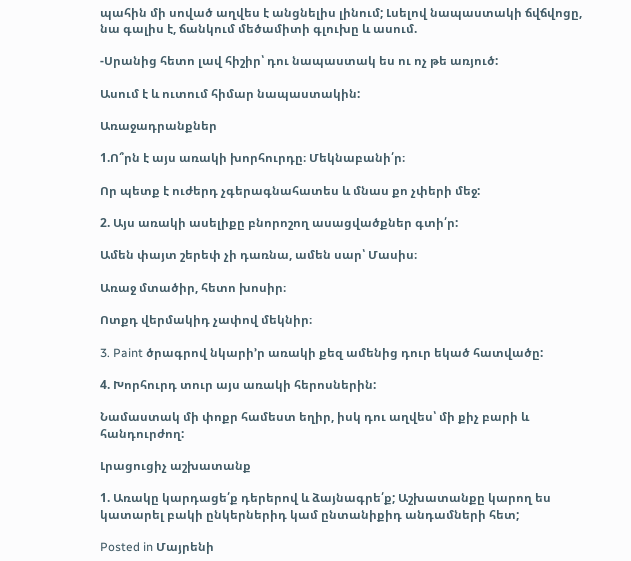պահին մի սոված աղվես է անցնելիս լինում; Լսելով նապաստակի ճվճվոցը, նա գալիս է, ճանկում մեծամիտի գլուխը և ասում.

-Սրանից հետո լավ հիշիր՝ դու նապաստակ ես ու ոչ թե առյուծ:

Ասում է և ուտում հիմար նապաստակին:

Առաջադրանքներ

1.Ո՞րն է այս առակի խորհուրդը։ Մեկնաբանի՛ր։

Որ պետք է ուժերդ չգերագնահատես և մնաս քո չփերի մեջ:

2. Այս առակի ասելիքը բնորոշող ասացվածքներ գտի՛ր:

Ամեն փայտ շերեփ չի դառնա, ամեն սար՝ Մասիս։

Առաջ մտածիր, հետո խոսիր։

Ոտքդ վերմակիդ չափով մեկնիր։

3. Paint ծրագրով նկարի’ր առակի քեզ ամենից դուր եկած հատվածը:

4. Խորհուրդ տուր այս առակի հերոսներին:

Նամաստակ մի փոքր համեստ եղիր, իսկ դու աղվես՝ մի քիչ բարի և հանդուրժող:

Լրացուցիչ աշխատանք

1. Առակը կարդացե՛ք դերերով և ձայնագրե՛ք; Աշխատանքը կարող ես կատարել բակի ընկերներիդ կամ ընտանիքիդ անդամների հետ;

Posted in Մայրենի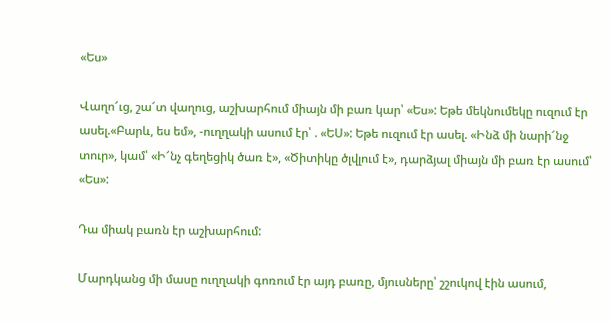«Ես»

Վաղո՜ւց, շա՜տ վաղուց, աշխարհում միայն մի բառ կար՝ «Ես»: Եթե մեկնումեկը ուզում էր ասել.«Բարև, ես եմ», -ուղղակի ասում էր՝ . «ԵՍ»: Եթե ուզում էր ասել. «Ինձ մի նարի՜նջ տուր», կամ՝ «Ի՜նչ գեղեցիկ ծառ է», «Ծիտիկը ծլվլում է», դարձյալ միայն մի բառ էր ասում՝ «Ես»:

Դա միակ բառն էր աշխարհում:

Մարդկանց մի մասը ուղղակի գոռում էր այդ բառը, մյուսները՝ շշուկով էին ասում,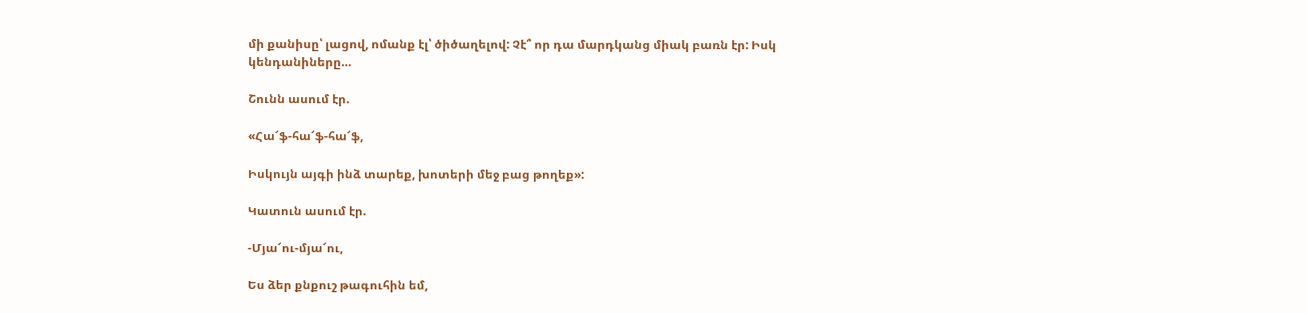մի քանիսը՝ լացով, ոմանք էլ՝ ծիծաղելով: Չէ՞ որ դա մարդկանց միակ բառն էր: Իսկ կենդանիները…

Շունն ասում էր.

«Հա՜ֆ-հա՜ֆ-հա՜ֆ,

Իսկույն այգի ինձ տարեք, խոտերի մեջ բաց թողեք»:

Կատուն ասում էր.

-Մյա՜ու-մյա՜ու,

Ես ձեր քնքուշ թագուհին եմ,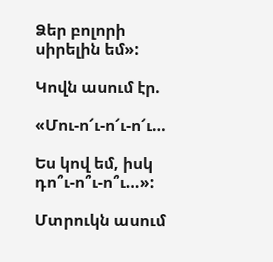Ձեր բոլորի սիրելին եմ»:

Կովն ասում էր.

«Մու-ո՜ւ-ո՜ւ-ո՜ւ…

Ես կով եմ, իսկ դո՞ւ-ո՞ւ-ո՞ւ…»:

Մտրուկն ասում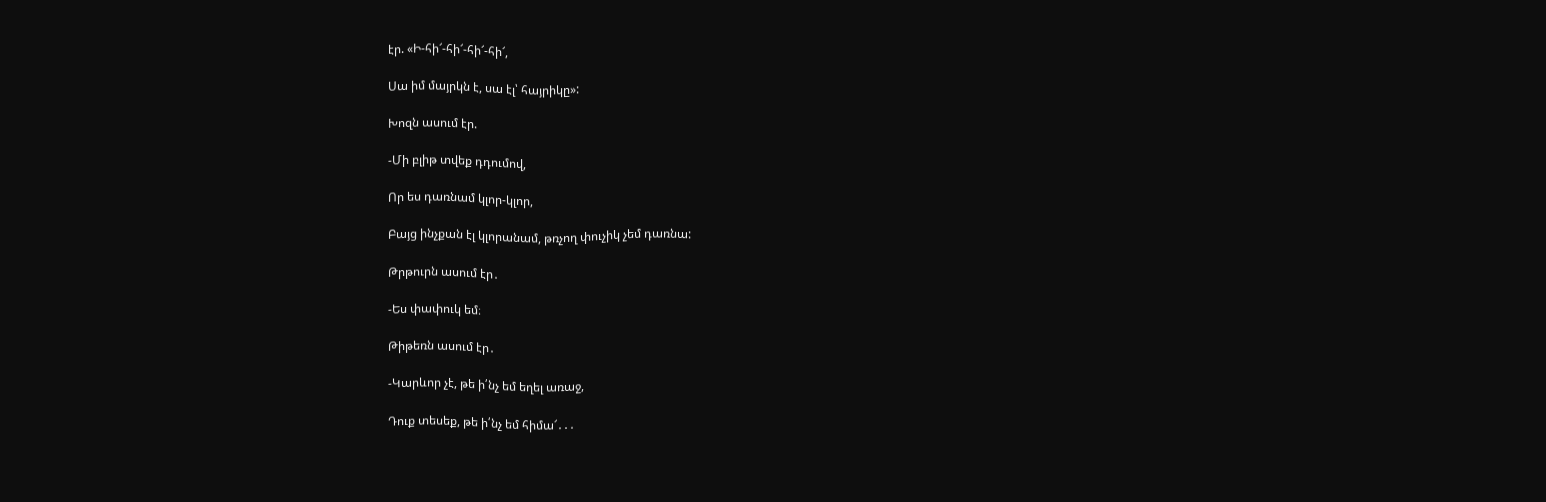էր. «Ի-հի՜-հի՜-հի՜-հի՜,

Սա իմ մայրկն է, սա էլ՝ հայրիկը»:

Խոզն ասում էր.

-Մի բլիթ տվեք դդումով,

Որ ես դառնամ կլոր-կլոր,

Բայց ինչքան էլ կլորանամ, թռչող փուչիկ չեմ դառնա:

Թրթուրն ասում էր․

-Ես փափուկ եմ։

Թիթեռն ասում էր․

-Կարևոր չէ, թե ի՛նչ եմ եղել առաջ,

Դուք տեսեք, թե ի՛նչ եմ հիմա՜․․․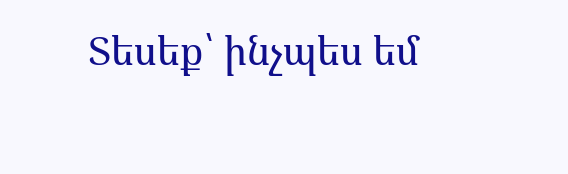Տեսեք՝ ինչպես եմ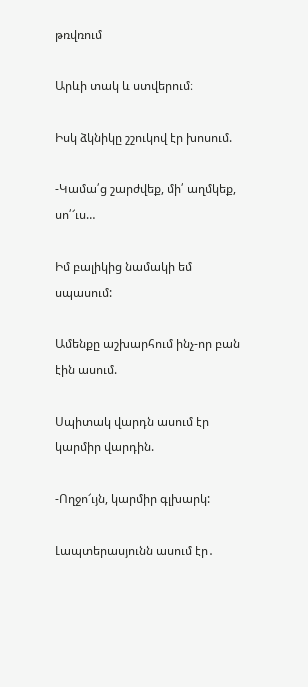թռվռում

Արևի տակ և ստվերում։

Իսկ ձկնիկը շշուկով էր խոսում.

-Կամա՛ց շարժվեք, մի՛ աղմկեք, սո՛՜ւս…

Իմ բալիկից նամակի եմ սպասում:

Ամենքը աշխարհում ինչ-որ բան էին ասում.

Սպիտակ վարդն ասում էր կարմիր վարդին.

-Ողջո՜ւյն, կարմիր գլխարկ:

Լապտերասյունն ասում էր․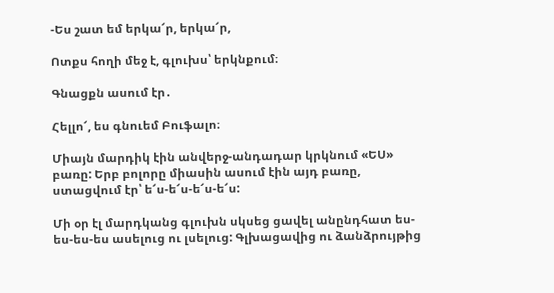-Ես շատ եմ երկա՜ր, երկա՜ր,

Ոտքս հողի մեջ է, գլուխս՝ երկնքում։

Գնացքն ասում էր․

Հելլո՜, ես գնուեմ Բուֆալո։

Միայն մարդիկ էին անվերջ-անդադար կրկնում «ԵՍ» բառը: Երբ բոլորը միասին ասում էին այդ բառը, ստացվում էր՝ ե՜ս-ե՜ս-ե՜ս-ե՜ս:

Մի օր էլ մարդկանց գլուխն սկսեց ցավել անընդհատ ես-ես-ես-ես ասելուց ու լսելուց: Գլխացավից ու ձանձրույթից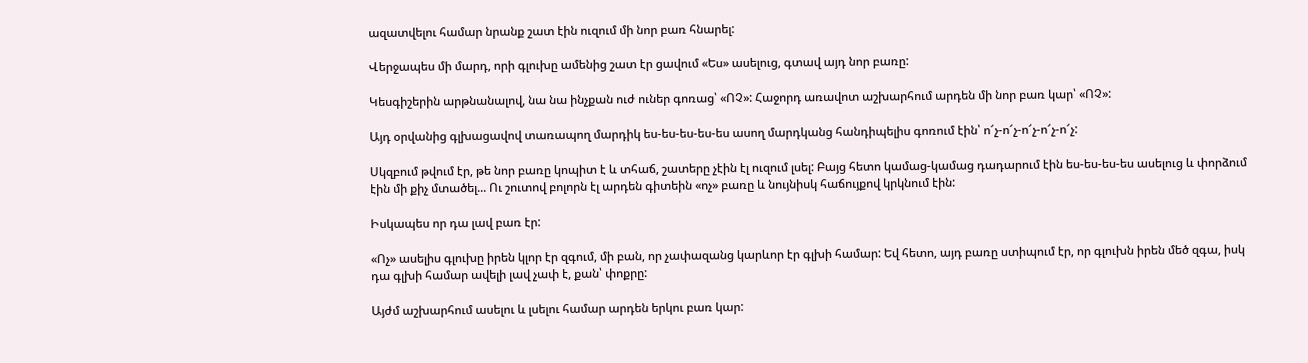ազատվելու համար նրանք շատ էին ուզում մի նոր բառ հնարել:

Վերջապես մի մարդ, որի գլուխը ամենից շատ էր ցավում «Ես» ասելուց, գտավ այդ նոր բառը:

Կեսգիշերին արթնանալով, նա նա ինչքան ուժ ուներ գոռաց՝ «ՈՉ»: Հաջորդ առավոտ աշխարհում արդեն մի նոր բառ կար՝ «ՈՉ»:

Այդ օրվանից գլխացավով տառապող մարդիկ ես-ես-ես-ես-ես ասող մարդկանց հանդիպելիս գոռում էին՝ ո՜չ-ո՜չ-ո՜չ-ո՜չ-ո՜չ:

Սկզբում թվում էր, թե նոր բառը կոպիտ է և տհաճ, շատերը չէին էլ ուզում լսել: Բայց հետո կամաց-կամաց դադարում էին ես-ես-ես-ես ասելուց և փորձում էին մի քիչ մտածել... Ու շուտով բոլորն էլ արդեն գիտեին «ոչ» բառը և նույնիսկ հաճույքով կրկնում էին:

Իսկապես որ դա լավ բառ էր:

«Ոչ» ասելիս գլուխը իրեն կլոր էր զգում, մի բան, որ չափազանց կարևոր էր գլխի համար: Եվ հետո, այդ բառը ստիպում էր, որ գլուխն իրեն մեծ զգա, իսկ դա գլխի համար ավելի լավ չափ է, քան՝ փոքրը:

Այժմ աշխարհում ասելու և լսելու համար արդեն երկու բառ կար: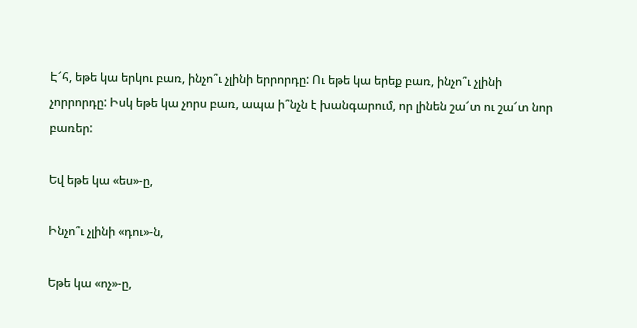Է՜հ, եթե կա երկու բառ, ինչո՞ւ չլինի երրորդը: Ու եթե կա երեք բառ, ինչո՞ւ չլինի չորրորդը: Իսկ եթե կա չորս բառ, ապա ի՞նչն է խանգարում, որ լինեն շա՜տ ու շա՜տ նոր բառեր:

Եվ եթե կա «ես»-ը,

Ինչո՞ւ չլինի «դու»-ն,

Եթե կա «ոչ»-ը,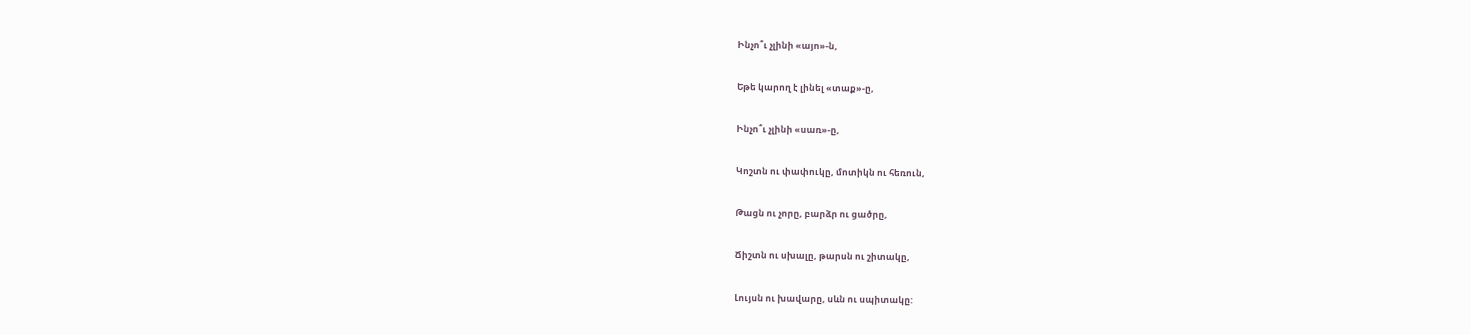Ինչո՞ւ չլինի «այո»-ն,

Եթե կարող է լինել «տաք»-ը,

Ինչո՞ւ չլինի «սառ»-ը,

Կոշտն ու փափուկը, մոտիկն ու հեռուն,

Թացն ու չորը, բարձր ու ցածրը,

Ճիշտն ու սխալը, թարսն ու շիտակը,

Լույսն ու խավարը, սևն ու սպիտակը: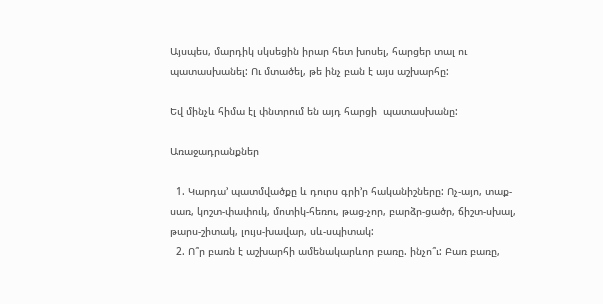Այսպես, մարդիկ սկսեցին իրար հետ խոսել, հարցեր տալ ու պատասխանել: Ու մտածել, թե ինչ բան է այս աշխարհը:

Եվ մինչև հիմա էլ փնտրում են այդ հարցի  պատասխանը:

Առաջադրանքներ

  1. Կարդա’ պատմվածքը և դուրս գրի’ր հականիշները: Ոչ-այո, տաք-սառ, կոշտ-փափուկ, մոտիկ-հեռու, թաց-չոր, բարձր-ցածր, ճիշտ-սխալ, թարս-շիտակ, լույս-խավար, սև-սպիտակ:
  2. Ո՞ր բառն է աշխարհի ամենակարևոր բառը. ինչո՞ւ: Բառ բառը,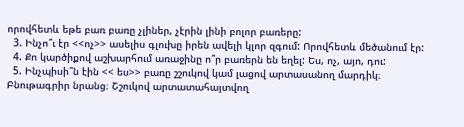որովհետև եթե բառ բառը չլիներ, չէրին լինի բոլոր բառերը:
  3. Ինչո՞ւ էր <<ոչ>> ասելիս գլուխը իրեն ավելի կլոր զգում: Որովհետև մեծանում էր:
  4. Քո կարծիքով աշխարհում առաջինը ո՞ր բառերն են եղել: Ես, ոչ, այո, դու:
  5. Ինչպիսի՞ն էին << ես>> բառը շշուկով կամ լացով արտասանող մարդիկ։ Բնութագրիր նրանց։ Շշուկով արտատահայտվող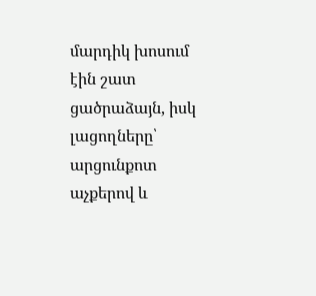մարդիկ խոսում էին շատ ցածրաձայն, իսկ լացողները՝ արցունքոտ աչքերով և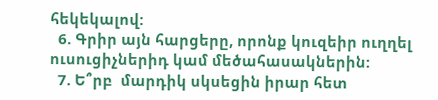հեկեկալով:
  6. Գրիր այն հարցերը, որոնք կուզեիր ուղղել ուսուցիչներիդ կամ մեծահասակներին:
  7. Ե՞րբ  մարդիկ սկսեցին իրար հետ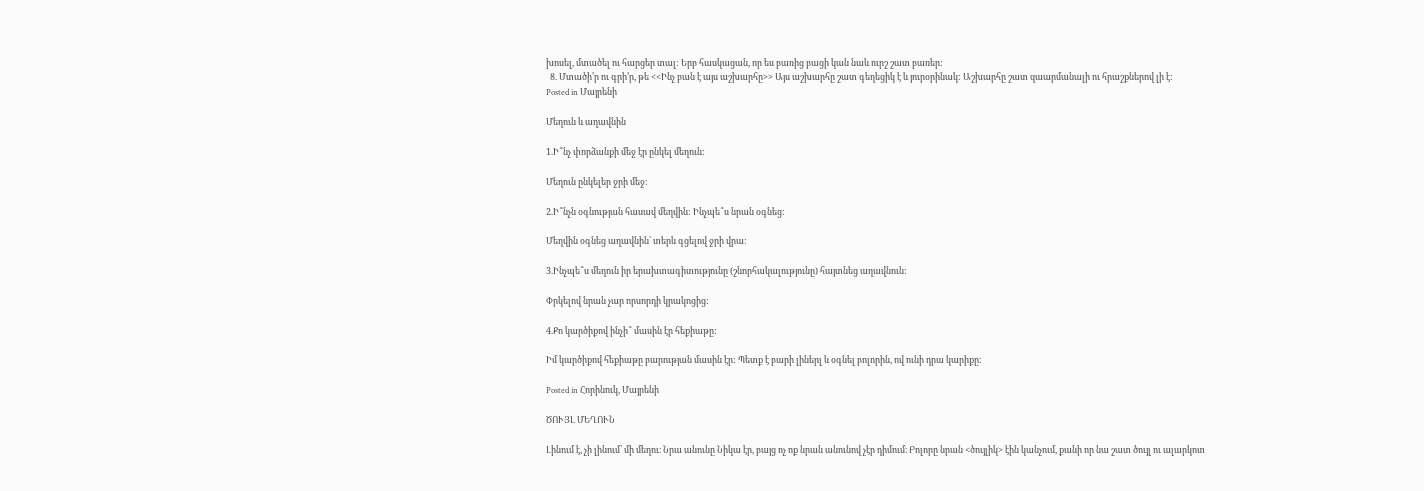խոսել, մտածել ու հարցեր տալ: Երբ հասկացան, որ ես բառից բացի կան նաև ուրշ շատ բառեր:
  8. Մտածի’ր ու գրի’ր, թե <<Ինչ բան է այս աշխարհը>> Այս աշխարհը շատ գեղեցիկ է և յուրօրինակ: Աշխարհը շատ զաարմանալի ու հրաշքներով լի է:
Posted in Մայրենի

Մեղուն և աղավնին

1.Ի՞նչ փորձանքի մեջ էր ընկել մեղուն:

Մեղուն ընկելեր ջրի մեջ:

2.Ի՞նչն օգնության հասավ մեղվին: Ինչպե՞ս նրան օգնեց:

Մեղվին օգնեց աղավնին՝ տերև գցելով ջրի վրա:

3.Ինչպե՞ս մեղուն իր երախտագիտությունը (շնորհակալությունը) հայտնեց աղավնուն:

Փրկելով նրան չար որսորդի կրակոցից:

4.Քո կարծիքով ինչի՞ մասին էր հեքիաթը:

Իմ կարծիքով հեքիաթը բարության մասին էր: Պետք է բարի լիներլ և օգնել բոլորին, ով ունի դրա կարիքը:

Posted in Հորինուկ, Մայրենի

ԾՈՒՅԼ ՄԵՂՈՒՆ

Լինում է, չի լինում՝ մի մեղու։ Նրա անունը Նիկա էր, բայց ոչ ոք նրան անունով չէր դիմում։ Բոլորը նրան <ծույլիկ> էին կանչում, քանի որ նա շատ ծույլ ու ալարկոտ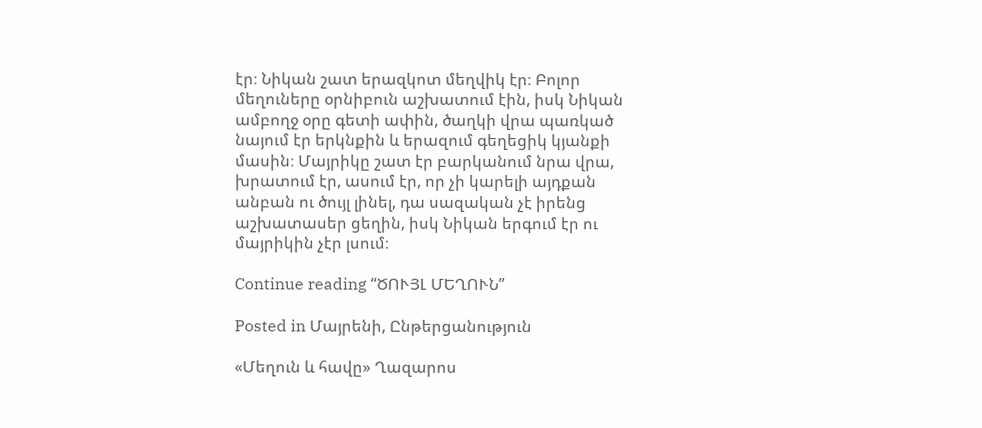էր։ Նիկան շատ երազկոտ մեղվիկ էր։ Բոլոր մեղուները օրնիբուն աշխատում էին, իսկ Նիկան ամբողջ օրը գետի ափին, ծաղկի վրա պառկած նայում էր երկնքին և երազում գեղեցիկ կյանքի մասին։ Մայրիկը շատ էր բարկանում նրա վրա, խրատում էր, ասում էր, որ չի կարելի այդքան անբան ու ծույլ լինել, դա սազական չէ իրենց աշխատասեր ցեղին, իսկ Նիկան երգում էր ու մայրիկին չէր լսում։

Continue reading “ԾՈՒՅԼ ՄԵՂՈՒՆ”

Posted in Մայրենի, Ընթերցանություն

«Մեղուն և հավը» Ղազարոս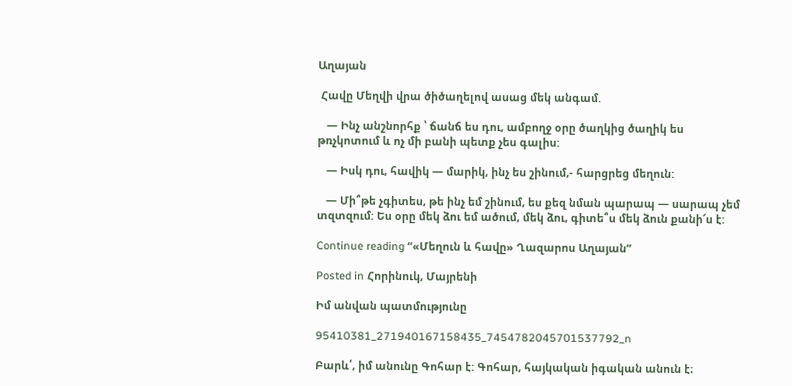Աղայան

 Հավը Մեղվի վրա ծիծաղելով ասաց մեկ անգամ.

   — Ինչ անշնորհք ՝ ճանճ ես դու, ամբողջ օրը ծաղկից ծաղիկ ես թռչկոտում և ոչ մի բանի պետք չես գալիս:

   — Իսկ դու, հավիկ — մարիկ, ինչ ես շինում,- հարցրեց մեղուն:

   — Մի՞թե չգիտես, թե ինչ եմ շինում, ես քեզ նման պարապ — սարապ չեմ տզտզում: Ես օրը մեկ ձու եմ ածում, մեկ ձու, գիտե՞ս մեկ ձուն քանի՜ս է:

Continue reading “«Մեղուն և հավը» Ղազարոս Աղայան”

Posted in Հորինուկ, Մայրենի

Իմ անվան պատմությունը

95410381_271940167158435_7454782045701537792_n

Բարև՛, իմ անունը Գոհար է: Գոհար, հայկական իգական անուն է։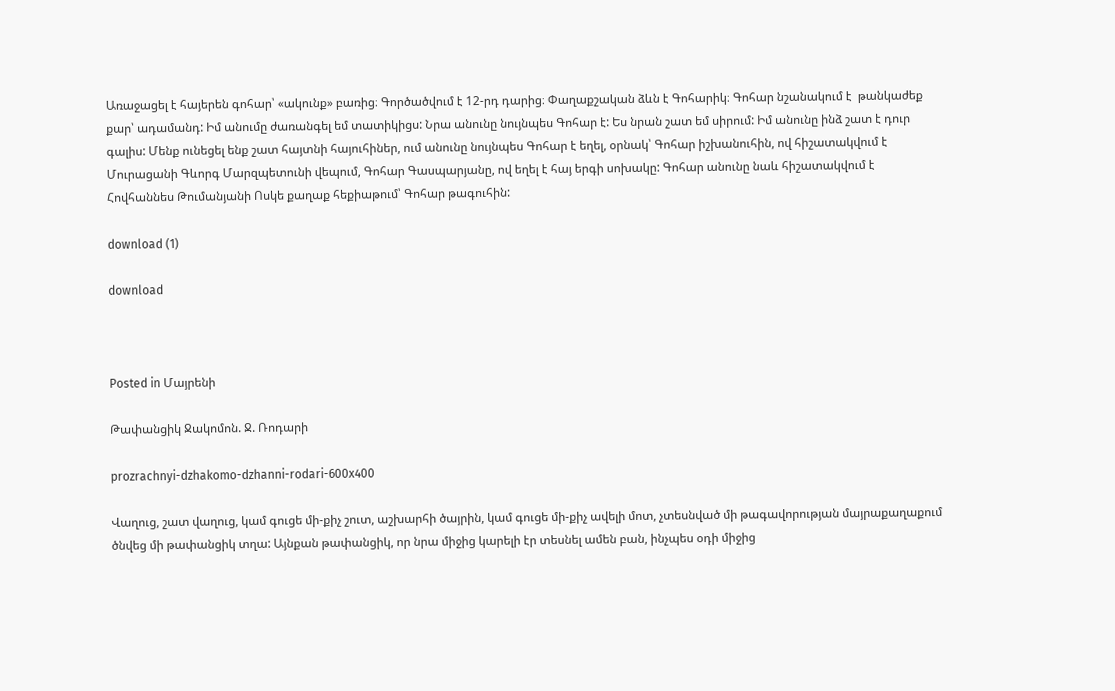Առաջացել է հայերեն գոհար՝ «ակունք» բառից։ Գործածվում է 12-րդ դարից։ Փաղաքշական ձևն է Գոհարիկ։ Գոհար նշանակում է  թանկաժեք քար՝ ադամանդ: Իմ անումը ժառանգել եմ տատիկիցս: Նրա անունը նույնպես Գոհար է: Ես նրան շատ եմ սիրում: Իմ անունը ինձ շատ է դուր գալիս: Մենք ունեցել ենք շատ հայտնի հայուհիներ, ում անունը նույնպես Գոհար է եղել, օրնակ՝ Գոհար իշխանուհին, ով հիշատակվում է Մուրացանի Գևորգ Մարզպետունի վեպում, Գոհար Գասպարյանը, ով եղել է հայ երգի սոխակը: Գոհար անունը նաև հիշատակվում է Հովհաննես Թումանյանի Ոսկե քաղաք հեքիաթում՝ Գոհար թագուհին:

download (1)

download



Posted in Մայրենի

Թափանցիկ Ջակոմոն. Ջ. Ռոդարի

prozrachnyi-dzhakomo-dzhanni-rodari-600x400

Վաղուց, շատ վաղուց, կամ գուցե մի-քիչ շուտ, աշխարհի ծայրին, կամ գուցե մի-քիչ ավելի մոտ, չտեսնված մի թագավորության մայրաքաղաքում ծնվեց մի թափանցիկ տղա: Այնքան թափանցիկ, որ նրա միջից կարելի էր տեսնել ամեն բան, ինչպես օդի միջից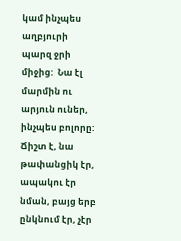կամ ինչպես աղբյուրի պարզ ջրի միջից:  Նա էլ մարմին ու արյուն ուներ, ինչպես բոլորը: Ճիշտ է, նա թափանցիկ էր, ապակու էր նման, բայց երբ ընկնում էր, չէր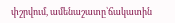փշրվում, ամենաշատը՝ճակատին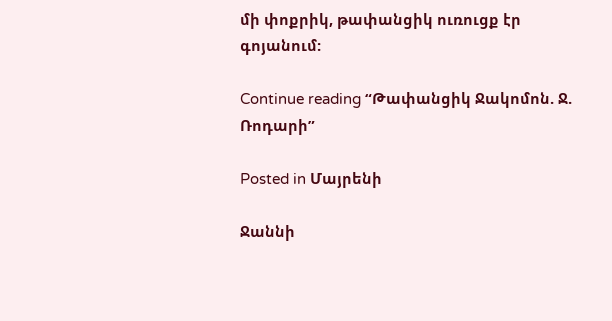մի փոքրիկ, թափանցիկ ուռուցք էր գոյանում:

Continue reading “Թափանցիկ Ջակոմոն. Ջ. Ռոդարի”

Posted in Մայրենի

Ջաննի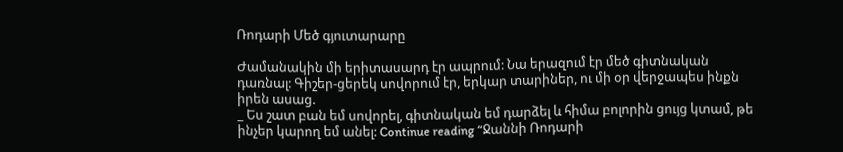Ռոդարի Մեծ գյուտարարը

Ժամանակին մի երիտասարդ էր ապրում: Նա երազում էր մեծ գիտնական դառնալ: Գիշեր-ցերեկ սովորում էր, երկար տարիներ, ու մի օր վերջապես ինքն իրեն ասաց.
_ Ես շատ բան եմ սովորել, գիտնական եմ դարձել և հիմա բոլորին ցույց կտամ‚ թե ինչեր կարող եմ անել: Continue reading “Ջաննի Ռոդարի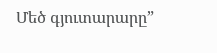Մեծ գյուտարարը”